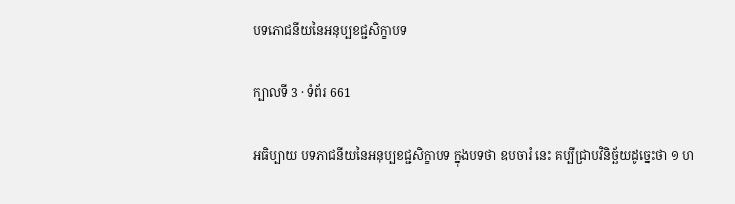បទភោជនីយនៃអនុប្បខជ្ជសិក្ខាបទ

ក្បាលទី 3 · ទំព័រ 661

អធិប្បាយ បទភាជនីយនៃអនុប្បខជ្ជសិក្ខាបទ ក្នុងបទថា ឧបចារំ នេះ គប្បីជ្រាបវិនិច្ឆ័យដូច្នេះថា ១ ហ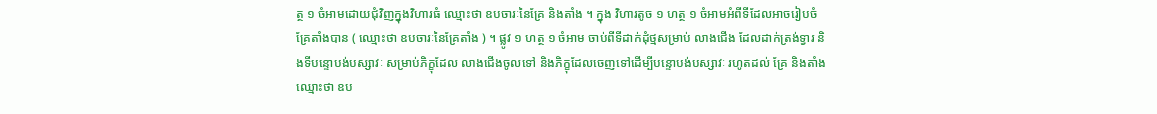ត្ថ ១ ចំអាមដោយជុំវិញក្នុងវិហារធំ ឈ្មោះថា ឧបចារៈនៃគ្រែ និងតាំង ។ ក្នុង វិហារតូច ១ ហត្ថ ១ ចំអាមអំពីទីដែលអាចរៀបចំគ្រែតាំងបាន ( ឈ្មោះថា ឧបចារៈនៃគ្រែតាំង ) ។ ផ្លូវ ១ ហត្ថ ១ ចំអាម ចាប់ពីទីដាក់ដុំថ្មសម្រាប់ លាងជើង ដែលដាក់ត្រង់ទ្វារ និងទីបន្ទោបង់បស្សាវៈ សម្រាប់ភិក្ខុដែល លាងជើងចូលទៅ និងភិក្ខុដែលចេញទៅដើម្បីបន្ទោបង់បស្សាវៈ រហូតដល់ គ្រែ និងតាំង ឈ្មោះថា ឧប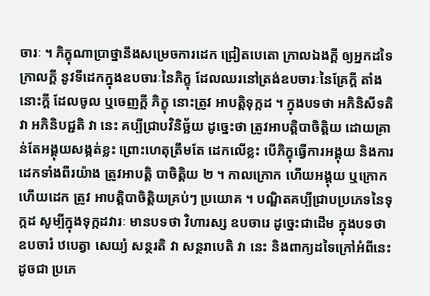ចារៈ ។ ភិក្ខុណាប្រាថ្នានឹងសម្រេចការដេក ជ្រៀតបេតោ ក្រាលឯងក្តី ឲ្យអ្នកដទៃក្រាលក្តី នូវទីដេកក្នុងឧបចារៈនៃភិក្ខុ ដែលឈរនៅត្រង់ឧបចារៈនៃគ្រែក្តី តាំងនោះក្តី ដែលចូល ឬចេញក្តី ភិក្ខុ នោះត្រូវ អាបត្តិទុក្កដ ។ ក្នុងបទថា អភិនិសីទតិ វា អភិនិបជ្ជតិ វា នេះ គប្បីជ្រាបវិនិច្ឆ័យ ដូច្នេះថា ត្រូវអាបត្តិបាចិត្តិយ ដោយគ្រាន់តែអង្គុយសង្កត់ខ្លះ ព្រោះហេតុត្រឹមតែ ដេកលើខ្លះ បើភិក្ខុធ្វើការអង្គុយ និងការដេកទាំងពីរយ៉ាង ត្រូវអាបត្តិ បាចិត្តិយ ២ ។ កាលក្រោក ហើយអង្គុយ ឬក្រោក ហើយដេក ត្រូវ អាបត្តិបាចិត្តិយគ្រប់ៗ ប្រយោគ ។ បណ្ឌិតគប្បីជ្រាបប្រភេទនៃទុក្កដ សូម្បីក្នុងទុក្កដវារៈ មានបទថា វិហារស្ស ឧបចារេ ដូច្នេះជាដើម ក្នុងបទថា ឧបចារំ ឋបេត្វា សេយ្យំ សន្ថរតិ វា សន្ថរាបេតិ វា នេះ និងពាក្យដទៃក្រៅអំពីនេះ ដូចជា ប្រភេ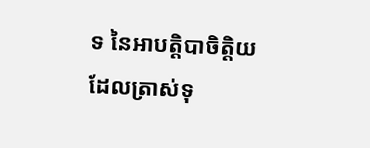ទ នៃអាបត្តិបាចិត្តិយ ដែលត្រាស់ទុ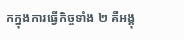កក្នុងការធ្វើកិច្ចទាំង ២ គឺអង្គុ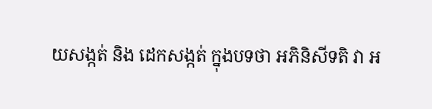យសង្កត់ និង ដេកសង្កត់ ក្នុងបទថា អភិនិសីទតិ វា អ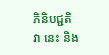ភិនិបជ្ជតិ វា នេះ និង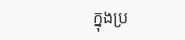ក្នុងប្រ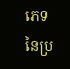ភេទ នៃប្រ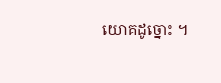យោគដូច្នោះ ។